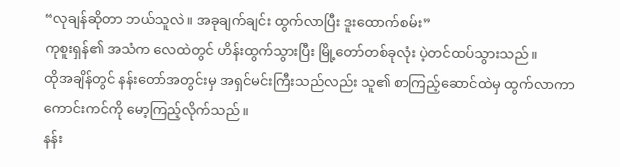“လုချန်ဆိုတာ ဘယ်သူလဲ။ အခုချက်ချင်း ထွက်လာပြီး ဒူးထောက်စမ်း”
ကုစူးရှန်၏ အသံက လေထဲတွင် ဟိန်းထွက်သွားပြီး မြို့တော်တစ်ခုလုံး ပဲ့တင်ထပ်သွားသည်။
ထိုအချိန်တွင် နန်းတော်အတွင်းမှ အရှင်မင်းကြီးသည်လည်း သူ၏ စာကြည့်ဆောင်ထဲမှ ထွက်လာကာ ကောင်းကင်ကို မော့ကြည့်လိုက်သည်။
နန်း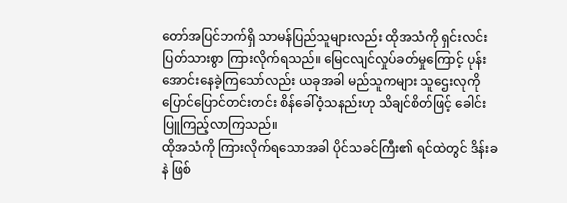တော်အပြင်ဘက်ရှိ သာမန်ပြည်သူများလည်း ထိုအသံကို ရှင်းလင်းပြတ်သားစွာ ကြားလိုက်ရသည်။ မြေငလျင်လှုပ်ခတ်မှုကြောင့် ပုန်းအောင်းနေခဲ့ကြသော်လည်း ယခုအခါ မည်သူကများ သူဌေးလုကို ပြောင်ပြောင်တင်းတင်း စိန်ခေါ်ဝံ့သနည်းဟု သိချင်စိတ်ဖြင့် ခေါင်းပြူကြည့်လာကြသည်။
ထိုအသံကို ကြားလိုက်ရသောအခါ ပိုင်သခင်ကြီး၏ ရင်ထဲတွင် ဒိန်းခနဲ ဖြစ်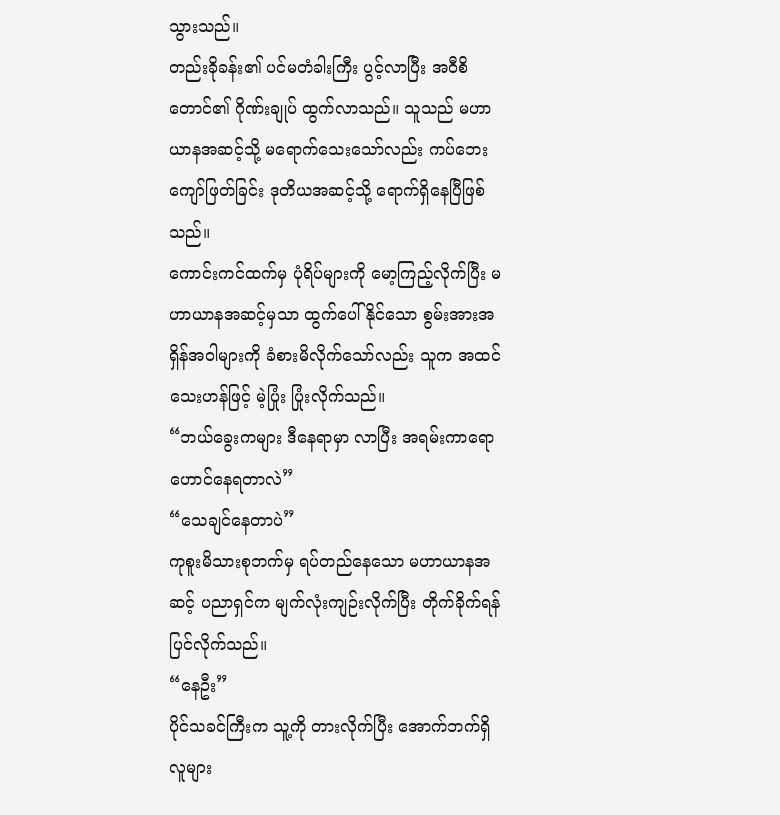သွားသည်။
တည်းခိုခန်း၏ ပင်မတံခါးကြီး ပွင့်လာပြီး အဝီစိတောင်၏ ဂိုဏ်းချုပ် ထွက်လာသည်။ သူသည် မဟာယာနအဆင့်သို့ မရောက်သေးသော်လည်း ကပ်ဘေးကျော်ဖြတ်ခြင်း ဒုတိယအဆင့်သို့ ရောက်ရှိနေပြီဖြစ်သည်။
ကောင်းကင်ထက်မှ ပုံရိပ်များကို မော့ကြည့်လိုက်ပြီး မဟာယာနအဆင့်မှသာ ထွက်ပေါ်နိုင်သော စွမ်းအားအရှိန်အဝါများကို ခံစားမိလိုက်သော်လည်း သူက အထင်သေးဟန်ဖြင့် မဲ့ပြုံး ပြုံးလိုက်သည်။
“ဘယ်ခွေးကများ ဒီနေရာမှာ လာပြီး အရမ်းကာရော ဟောင်နေရတာလဲ”
“သေချင်နေတာပဲ”
ကုစူးမိသားစုဘက်မှ ရပ်တည်နေသော မဟာယာနအဆင့် ပညာရှင်က မျက်လုံးကျဉ်းလိုက်ပြီး တိုက်ခိုက်ရန် ပြင်လိုက်သည်။
“နေဦး”
ပိုင်သခင်ကြီးက သူ့ကို တားလိုက်ပြီး အောက်ဘက်ရှိ လူများ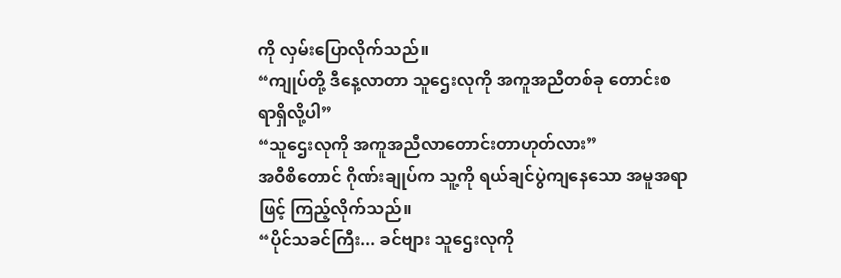ကို လှမ်းပြောလိုက်သည်။
“ကျုပ်တို့ ဒီနေ့လာတာ သူဌေးလုကို အကူအညီတစ်ခု တောင်းစရာရှိလို့ပါ”
“သူဌေးလုကို အကူအညီလာတောင်းတာဟုတ်လား”
အဝီစိတောင် ဂိုဏ်းချုပ်က သူ့ကို ရယ်ချင်ပွဲကျနေသော အမူအရာဖြင့် ကြည့်လိုက်သည်။
“ပိုင်သခင်ကြီး... ခင်ဗျား သူဌေးလုကို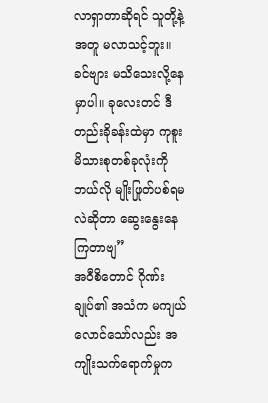လာရှာတာဆိုရင် သူတို့နဲ့ အတူ မလာသင့်ဘူး။ ခင်ဗျား မသိသေးလို့နေမှာပါ။ ခုလေးတင် ဒီတည်းခိုခန်းထဲမှာ ကုစူးမိသားစုတစ်ခုလုံးကို ဘယ်လို မျိုးဖြုတ်ပစ်ရမလဲဆိုတာ ဆွေးနွေးနေကြတာဗျ”
အဝီစိတောင် ဂိုဏ်းချုပ်၏ အသံက မကျယ်လောင်သော်လည်း အကျိုးသက်ရောက်မှုက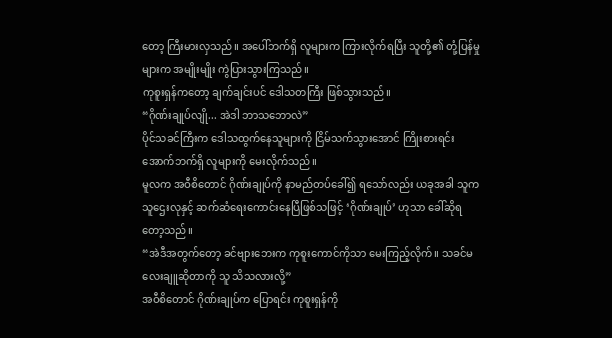တော့ ကြီးမားလှသည်။ အပေါ်ဘက်ရှိ လူများက ကြားလိုက်ရပြီး သူတို့၏ တုံ့ပြန်မှုများက အမျိုးမျိုး ကွဲပြားသွားကြသည်။
ကုစူးရှန်ကတော့ ချက်ချင်းပင် ဒေါသတကြီး ဖြစ်သွားသည်။
“ဂိုဏ်းချုပ်လျို... အဲဒါ ဘာသဘောလဲ”
ပိုင်သခင်ကြီးက ဒေါသထွက်နေသူများကို ငြိမ်သက်သွားအောင် ကြိုးစားရင်း အောက်ဘက်ရှိ လူများကို မေးလိုက်သည်။
မူလက အဝီစိတောင် ဂိုဏ်းချုပ်ကို နာမည်တပ်ခေါ်၍ ရသော်လည်း ယခုအခါ သူက သူဌေးလုနှင့် ဆက်ဆံရေးကောင်းနေပြီဖြစ်သဖြင့် ‘ဂိုဏ်းချုပ်’ ဟုသာ ခေါ်ဆိုရတော့သည်။
“အဲဒီအတွက်တော့ ခင်ဗျားဘေးက ကုစူးကောင်ကိုသာ မေးကြည့်လိုက်။ သခင်မလေးချူဆိုတာကို သူ သိသလားလို့”
အဝီစိတောင် ဂိုဏ်းချုပ်က ပြောရင်း ကုစူးရှန်ကို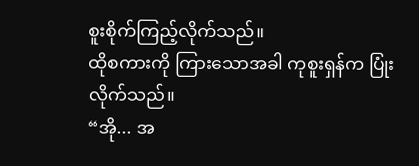စူးစိုက်ကြည့်လိုက်သည်။
ထိုစကားကို ကြားသောအခါ ကုစူးရှန်က ပြုံးလိုက်သည်။
“အို... အ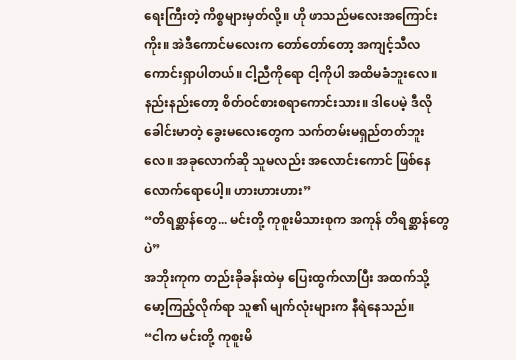ရေးကြီးတဲ့ ကိစ္စများမှတ်လို့။ ဟို ဖာသည်မလေးအကြောင်း ကိုး။ အဲဒီကောင်မလေးက တော်တော်တော့ အကျင့်သီလ ကောင်းရှာပါတယ်။ ငါ့ညီကိုရော ငါ့ကိုပါ အထိမခံဘူးလေ။ နည်းနည်းတော့ စိတ်ဝင်စားစရာကောင်းသား။ ဒါပေမဲ့ ဒီလို ခေါင်းမာတဲ့ ခွေးမလေးတွေက သက်တမ်းမရှည်တတ်ဘူးလေ။ အခုလောက်ဆို သူမလည်း အလောင်းကောင် ဖြစ်နေလောက်ရောပေါ့။ ဟားဟားဟား”
“တိရစ္ဆာန်တွေ... မင်းတို့ ကုစူးမိသားစုက အကုန် တိရစ္ဆာန်တွေပဲ”
အဘိုးကုက တည်းခိုခန်းထဲမှ ပြေးထွက်လာပြီး အထက်သို့ မော့ကြည့်လိုက်ရာ သူ၏ မျက်လုံးများက နီရဲနေသည်။
“ငါက မင်းတို့ ကုစူးမိ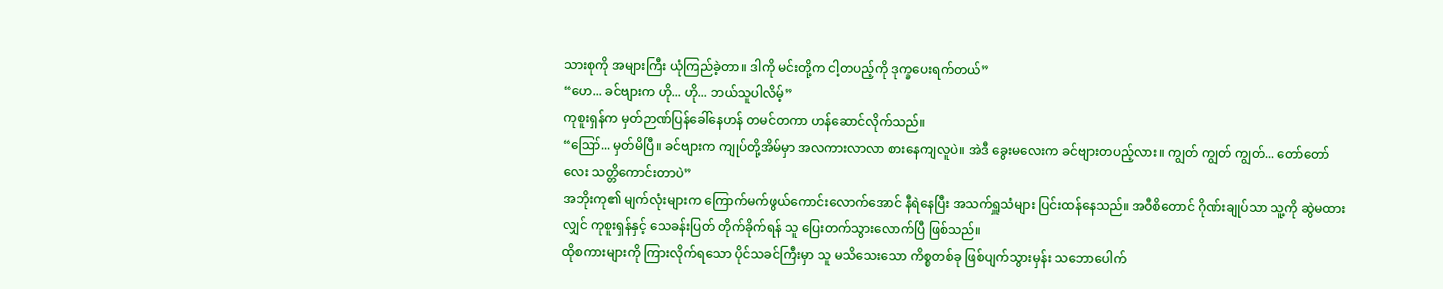သားစုကို အများကြီး ယုံကြည်ခဲ့တာ။ ဒါကို မင်းတို့က ငါ့တပည့်ကို ဒုက္ခပေးရက်တယ်”
“ဟေ... ခင်ဗျားက ဟို... ဟို... ဘယ်သူပါလိမ့်”
ကုစူးရှန်က မှတ်ဉာဏ်ပြန်ခေါ်နေဟန် တမင်တကာ ဟန်ဆောင်လိုက်သည်။
“ဪ... မှတ်မိပြီ။ ခင်ဗျားက ကျုပ်တို့အိမ်မှာ အလကားလာလာ စားနေကျလူပဲ။ အဲဒီ ခွေးမလေးက ခင်ဗျားတပည့်လား။ ကျွတ် ကျွတ် ကျွတ်... တော်တော်လေး သတ္တိကောင်းတာပဲ”
အဘိုးကု၏ မျက်လုံးများက ကြောက်မက်ဖွယ်ကောင်းလောက်အောင် နီရဲနေပြီး အသက်ရှူသံများ ပြင်းထန်နေသည်။ အဝီစိတောင် ဂိုဏ်းချုပ်သာ သူ့ကို ဆွဲမထားလျှင် ကုစူးရှန်နှင့် သေခန်းပြတ် တိုက်ခိုက်ရန် သူ ပြေးတက်သွားလောက်ပြီ ဖြစ်သည်။
ထိုစကားများကို ကြားလိုက်ရသော ပိုင်သခင်ကြီးမှာ သူ မသိသေးသော ကိစ္စတစ်ခု ဖြစ်ပျက်သွားမှန်း သဘောပေါက်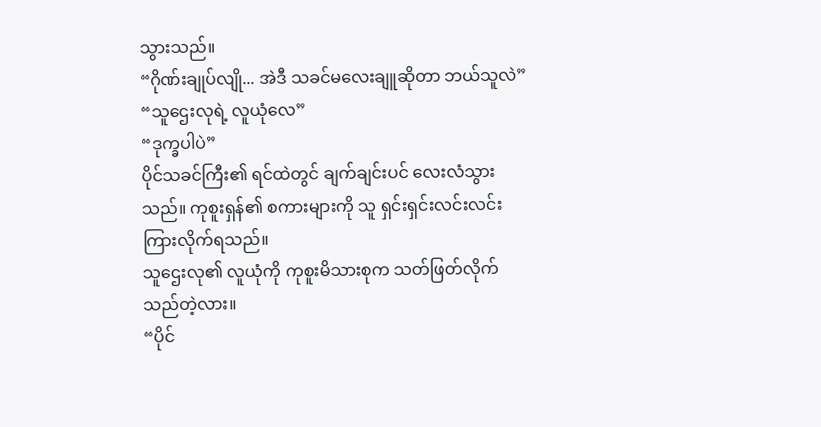သွားသည်။
“ဂိုဏ်းချုပ်လျို... အဲဒီ သခင်မလေးချူဆိုတာ ဘယ်သူလဲ”
“သူဌေးလုရဲ့ လူယုံလေ”
“ဒုက္ခပါပဲ”
ပိုင်သခင်ကြီး၏ ရင်ထဲတွင် ချက်ချင်းပင် လေးလံသွားသည်။ ကုစူးရှန်၏ စကားများကို သူ ရှင်းရှင်းလင်းလင်း ကြားလိုက်ရသည်။
သူဌေးလု၏ လူယုံကို ကုစူးမိသားစုက သတ်ဖြတ်လိုက်သည်တဲ့လား။
“ပိုင်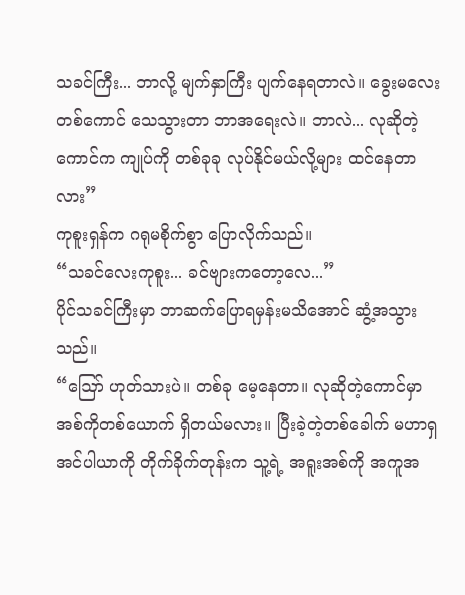သခင်ကြီး... ဘာလို့ မျက်နှာကြီး ပျက်နေရတာလဲ။ ခွေးမလေးတစ်ကောင် သေသွားတာ ဘာအရေးလဲ။ ဘာလဲ... လုဆိုတဲ့ကောင်က ကျုပ်ကို တစ်ခုခု လုပ်နိုင်မယ်လို့များ ထင်နေတာလား”
ကုစူးရှန်က ဂရုမစိုက်စွာ ပြောလိုက်သည်။
“သခင်လေးကုစူး... ခင်ဗျားကတော့လေ...”
ပိုင်သခင်ကြီးမှာ ဘာဆက်ပြောရမှန်းမသိအောင် ဆွံ့အသွားသည်။
“ဪ ဟုတ်သားပဲ။ တစ်ခု မေ့နေတာ။ လုဆိုတဲ့ကောင်မှာ အစ်ကိုတစ်ယောက် ရှိတယ်မလား။ ပြီးခဲ့တဲ့တစ်ခေါက် မဟာရှအင်ပါယာကို တိုက်ခိုက်တုန်းက သူ့ရဲ့ အရူးအစ်ကို အကူအ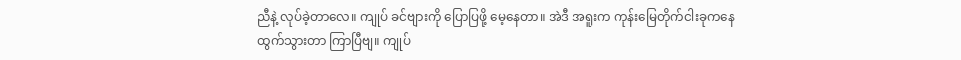ညီနဲ့ လုပ်ခဲ့တာလေ။ ကျုပ် ခင်ဗျားကို ပြောပြဖို့ မေ့နေတာ။ အဲဒီ အရူးက ကုန်းမြေတိုက်ငါးခုကနေ ထွက်သွားတာ ကြာပြီဗျ။ ကျုပ်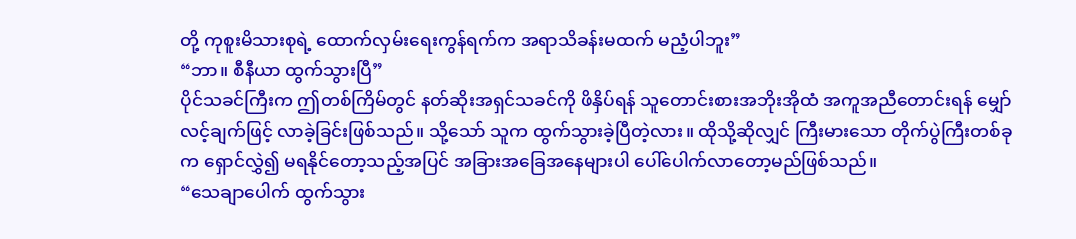တို့ ကုစူးမိသားစုရဲ့ ထောက်လှမ်းရေးကွန်ရက်က အရာသိခန်းမထက် မညံ့ပါဘူး”
“ဘာ။ စီနီယာ ထွက်သွားပြီ”
ပိုင်သခင်ကြီးက ဤတစ်ကြိမ်တွင် နတ်ဆိုးအရှင်သခင်ကို ဖိနှိပ်ရန် သူတောင်းစားအဘိုးအိုထံ အကူအညီတောင်းရန် မျှော်လင့်ချက်ဖြင့် လာခဲ့ခြင်းဖြစ်သည်။ သို့သော် သူက ထွက်သွားခဲ့ပြီတဲ့လား။ ထိုသို့ဆိုလျှင် ကြီးမားသော တိုက်ပွဲကြီးတစ်ခုက ရှောင်လွှဲ၍ မရနိုင်တော့သည့်အပြင် အခြားအခြေအနေများပါ ပေါ်ပေါက်လာတော့မည်ဖြစ်သည်။
“သေချာပေါက် ထွက်သွား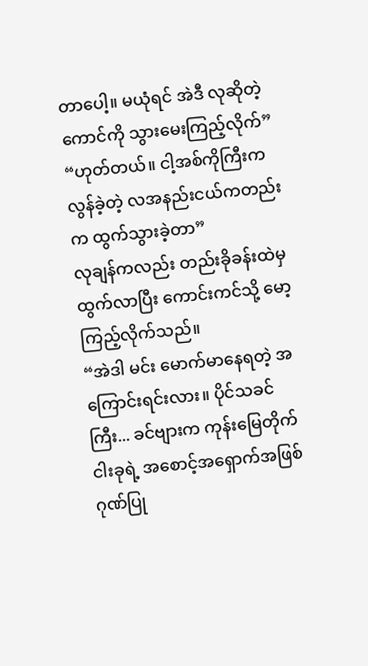တာပေါ့။ မယုံရင် အဲဒီ လုဆိုတဲ့ကောင်ကို သွားမေးကြည့်လိုက်”
“ဟုတ်တယ်။ ငါ့အစ်ကိုကြီးက လွန်ခဲ့တဲ့ လအနည်းငယ်ကတည်းက ထွက်သွားခဲ့တာ”
လုချန်ကလည်း တည်းခိုခန်းထဲမှ ထွက်လာပြီး ကောင်းကင်သို့ မော့ကြည့်လိုက်သည်။
“အဲဒါ မင်း မောက်မာနေရတဲ့ အကြောင်းရင်းလား။ ပိုင်သခင်ကြီး... ခင်ဗျားက ကုန်းမြေတိုက်ငါးခုရဲ့ အစောင့်အရှောက်အဖြစ် ဂုဏ်ပြု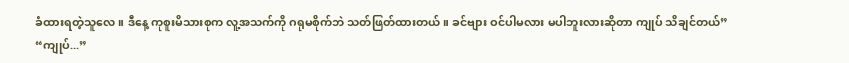ခံထားရတဲ့သူလေ။ ဒီနေ့ ကုစူးမိသားစုက လူ့အသက်ကို ဂရုမစိုက်ဘဲ သတ်ဖြတ်ထားတယ်။ ခင်ဗျား ဝင်ပါမလား မပါဘူးလားဆိုတာ ကျုပ် သိချင်တယ်”
“ကျုပ်...”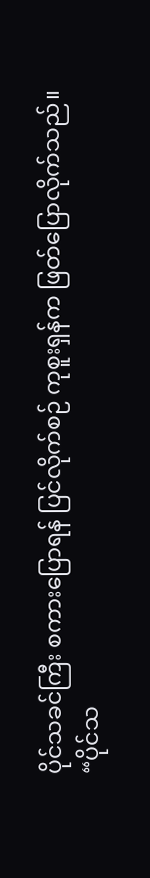ပိုင်သခင်ကြီး စကားပြောရန် ပြင်လိုက်စဉ် ကုစူးရှန်က ဖြတ်ပြောလိုက်သည်။
“ပိုင်သ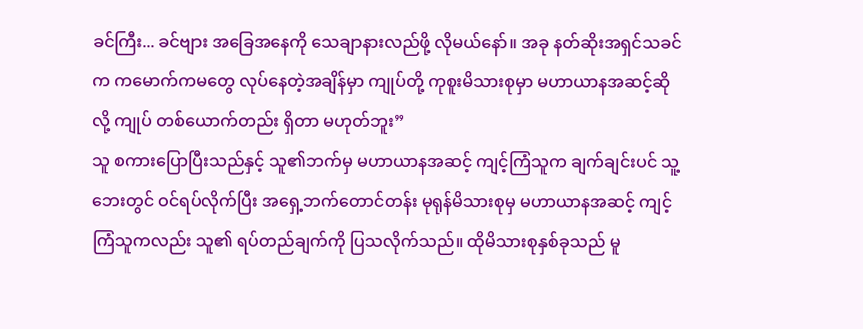ခင်ကြီး... ခင်ဗျား အခြေအနေကို သေချာနားလည်ဖို့ လိုမယ်နော်။ အခု နတ်ဆိုးအရှင်သခင်က ကမောက်ကမတွေ လုပ်နေတဲ့အချိန်မှာ ကျုပ်တို့ ကုစူးမိသားစုမှာ မဟာယာနအဆင့်ဆိုလို့ ကျုပ် တစ်ယောက်တည်း ရှိတာ မဟုတ်ဘူး”
သူ စကားပြောပြီးသည်နှင့် သူ၏ဘက်မှ မဟာယာနအဆင့် ကျင့်ကြံသူက ချက်ချင်းပင် သူ့ဘေးတွင် ဝင်ရပ်လိုက်ပြီး အရှေ့ဘက်တောင်တန်း မုရုန်မိသားစုမှ မဟာယာနအဆင့် ကျင့်ကြံသူကလည်း သူ၏ ရပ်တည်ချက်ကို ပြသလိုက်သည်။ ထိုမိသားစုနှစ်ခုသည် မူ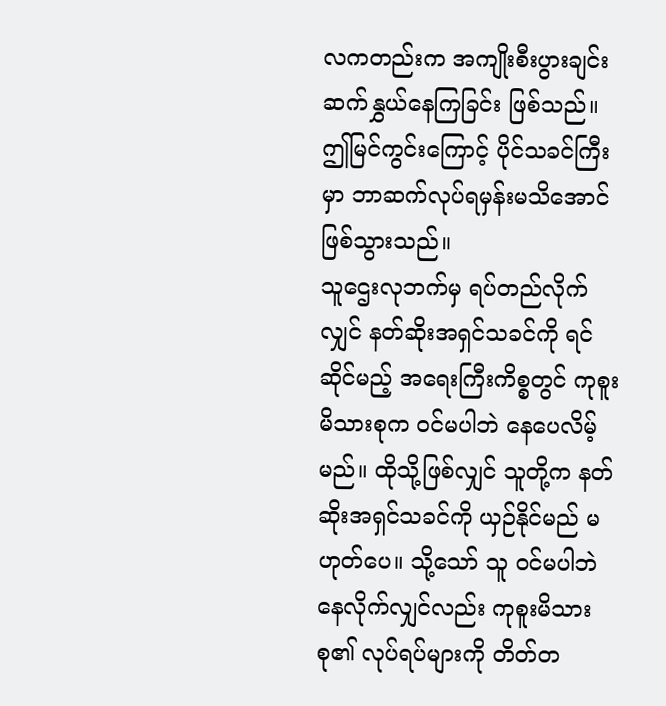လကတည်းက အကျိုးစီးပွားချင်း ဆက်နွှယ်နေကြခြင်း ဖြစ်သည်။
ဤမြင်ကွင်းကြောင့် ပိုင်သခင်ကြီးမှာ ဘာဆက်လုပ်ရမှန်းမသိအောင် ဖြစ်သွားသည်။
သူဌေးလုဘက်မှ ရပ်တည်လိုက်လျှင် နတ်ဆိုးအရှင်သခင်ကို ရင်ဆိုင်မည့် အရေးကြီးကိစ္စတွင် ကုစူးမိသားစုက ဝင်မပါဘဲ နေပေလိမ့်မည်။ ထိုသို့ဖြစ်လျှင် သူတို့က နတ်ဆိုးအရှင်သခင်ကို ယှဉ်နိုင်မည် မဟုတ်ပေ။ သို့သော် သူ ဝင်မပါဘဲ နေလိုက်လျှင်လည်း ကုစူးမိသားစု၏ လုပ်ရပ်များကို တိတ်တ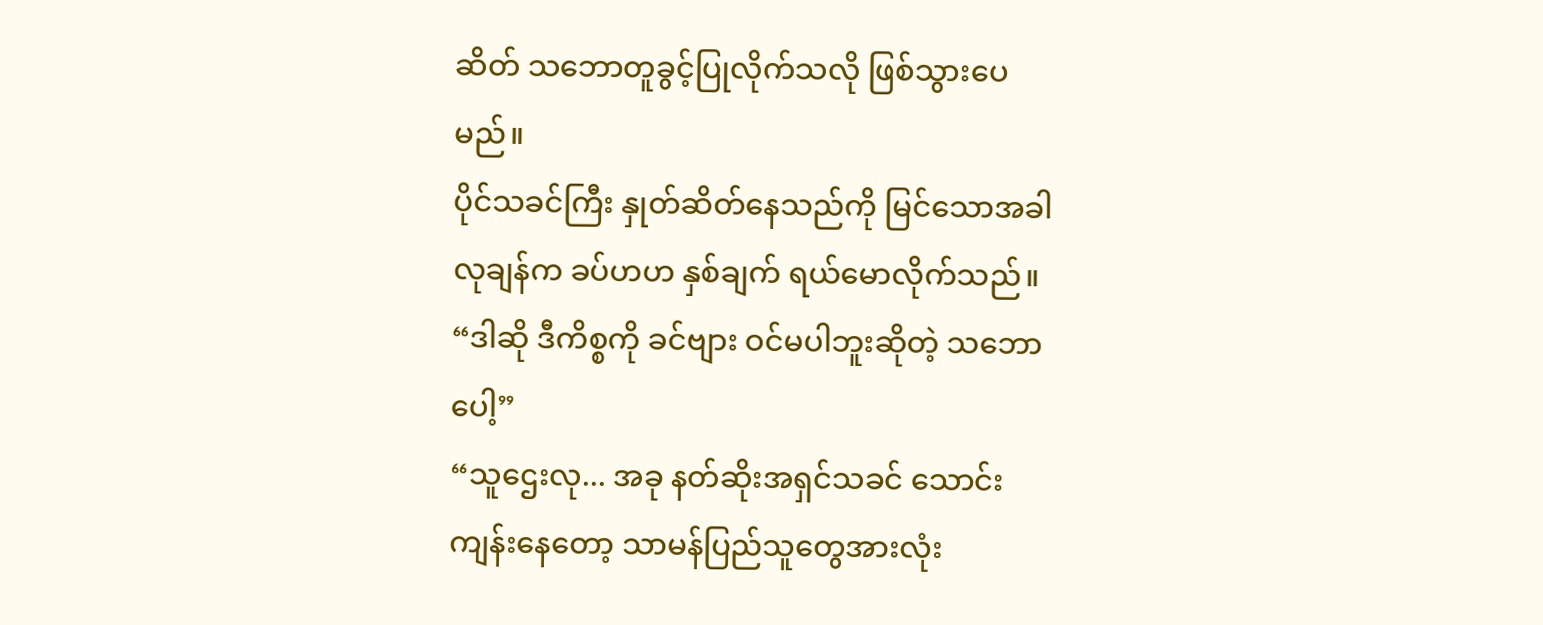ဆိတ် သဘောတူခွင့်ပြုလိုက်သလို ဖြစ်သွားပေမည်။
ပိုင်သခင်ကြီး နှုတ်ဆိတ်နေသည်ကို မြင်သောအခါ လုချန်က ခပ်ဟဟ နှစ်ချက် ရယ်မောလိုက်သည်။
“ဒါဆို ဒီကိစ္စကို ခင်ဗျား ဝင်မပါဘူးဆိုတဲ့ သဘောပေါ့”
“သူဌေးလု... အခု နတ်ဆိုးအရှင်သခင် သောင်းကျန်းနေတော့ သာမန်ပြည်သူတွေအားလုံး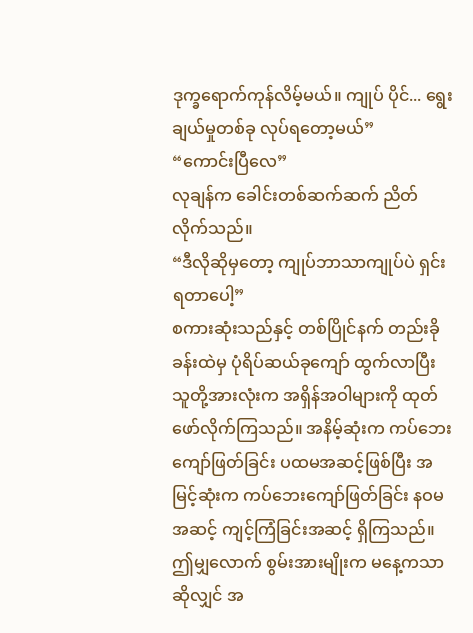ဒုက္ခရောက်ကုန်လိမ့်မယ်။ ကျုပ် ပိုင်... ရွေးချယ်မှုတစ်ခု လုပ်ရတော့မယ်”
“ကောင်းပြီလေ”
လုချန်က ခေါင်းတစ်ဆက်ဆက် ညိတ်လိုက်သည်။
“ဒီလိုဆိုမှတော့ ကျုပ်ဘာသာကျုပ်ပဲ ရှင်းရတာပေါ့”
စကားဆုံးသည်နှင့် တစ်ပြိုင်နက် တည်းခိုခန်းထဲမှ ပုံရိပ်ဆယ်ခုကျော် ထွက်လာပြီး သူတို့အားလုံးက အရှိန်အဝါများကို ထုတ်ဖော်လိုက်ကြသည်။ အနိမ့်ဆုံးက ကပ်ဘေးကျော်ဖြတ်ခြင်း ပထမအဆင့်ဖြစ်ပြီး အမြင့်ဆုံးက ကပ်ဘေးကျော်ဖြတ်ခြင်း နဝမအဆင့် ကျင့်ကြံခြင်းအဆင့် ရှိကြသည်။
ဤမျှလောက် စွမ်းအားမျိုးက မနေ့ကသာဆိုလျှင် အ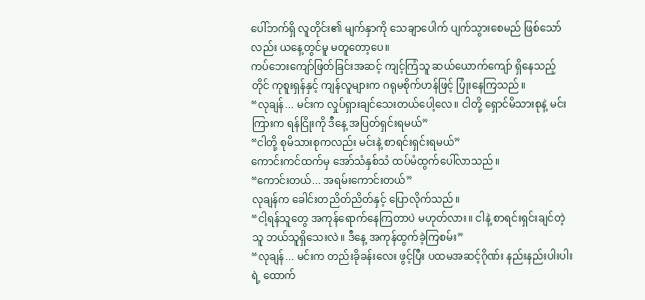ပေါ်ဘက်ရှိ လူတိုင်း၏ မျက်နှာကို သေချာပေါက် ပျက်သွားစေမည် ဖြစ်သော်လည်း ယနေ့တွင်မူ မတူတော့ပေ။
ကပ်ဘေးကျော်ဖြတ်ခြင်းအဆင့် ကျင့်ကြံသူ ဆယ်ယောက်ကျော် ရှိနေသည့်တိုင် ကုစူးရှန်နှင့် ကျန်လူများက ဂရုမစိုက်ဟန်ဖြင့် ပြုံးနေကြသည်။
“လုချန်... မင်းက လှုပ်ရှားချင်သေးတယ်ပေါ့လေ။ ငါတို့ ရှောင်မိသားစုနဲ့ မင်းကြားက ရန်ငြိုးကို ဒီနေ့ အပြတ်ရှင်းရမယ်”
“ငါတို့ စုမိသားစုကလည်း မင်းနဲ့ စာရင်းရှင်းရမယ်”
ကောင်းကင်ထက်မှ အော်သံနှစ်သံ ထပ်မံထွက်ပေါ်လာသည်။
“ကောင်းတယ်... အရမ်းကောင်းတယ်”
လုချန်က ခေါင်းတညိတ်ညိတ်နှင့် ပြောလိုက်သည်။
“ငါ့ရန်သူတွေ အကုန်ရောက်နေကြတာပဲ မဟုတ်လား။ ငါနဲ့ စာရင်းရှင်းချင်တဲ့သူ ဘယ်သူရှိသေးလဲ။ ဒီနေ့ အကုန်ထွက်ခဲ့ကြစမ်း”
“လုချန်... မင်းက တည်းခိုခန်းလေး ဖွင့်ပြီး ပထမအဆင့်ဂိုဏ်း နည်းနည်းပါးပါးရဲ့ ထောက်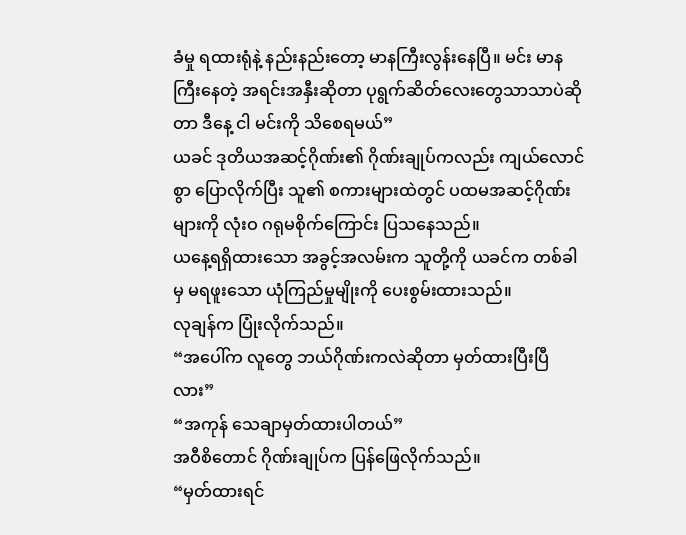ခံမှု ရထားရုံနဲ့ နည်းနည်းတော့ မာနကြီးလွန်းနေပြီ။ မင်း မာနကြီးနေတဲ့ အရင်းအနှီးဆိုတာ ပုရွက်ဆိတ်လေးတွေသာသာပဲဆိုတာ ဒီနေ့ ငါ မင်းကို သိစေရမယ်”
ယခင် ဒုတိယအဆင့်ဂိုဏ်း၏ ဂိုဏ်းချုပ်ကလည်း ကျယ်လောင်စွာ ပြောလိုက်ပြီး သူ၏ စကားများထဲတွင် ပထမအဆင့်ဂိုဏ်းများကို လုံးဝ ဂရုမစိုက်ကြောင်း ပြသနေသည်။
ယနေ့ရရှိထားသော အခွင့်အလမ်းက သူတို့ကို ယခင်က တစ်ခါမှ မရဖူးသော ယုံကြည်မှုမျိုးကို ပေးစွမ်းထားသည်။
လုချန်က ပြုံးလိုက်သည်။
“အပေါ်က လူတွေ ဘယ်ဂိုဏ်းကလဲဆိုတာ မှတ်ထားပြီးပြီလား”
“အကုန် သေချာမှတ်ထားပါတယ်”
အဝီစိတောင် ဂိုဏ်းချုပ်က ပြန်ဖြေလိုက်သည်။
“မှတ်ထားရင်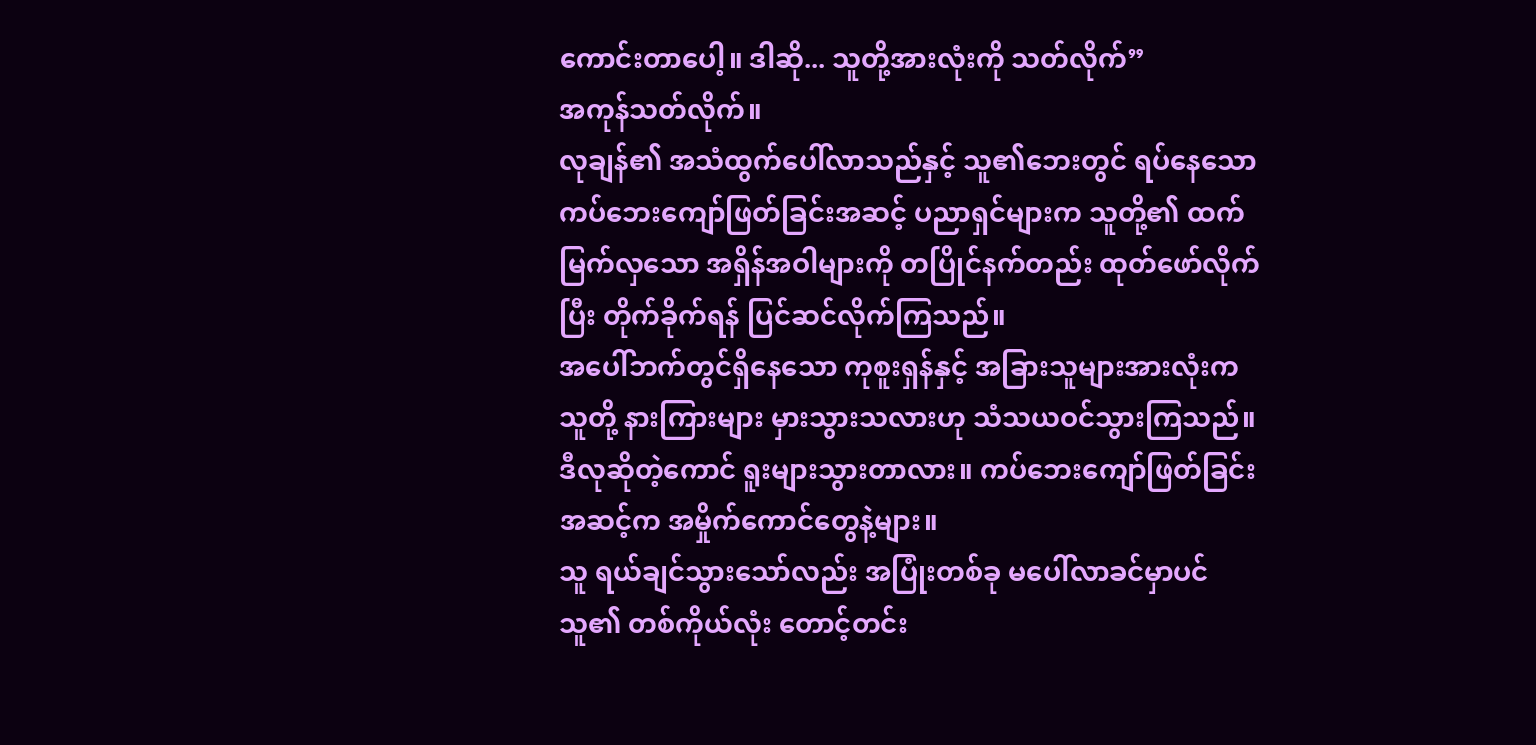ကောင်းတာပေါ့။ ဒါဆို... သူတို့အားလုံးကို သတ်လိုက်”
အကုန်သတ်လိုက်။
လုချန်၏ အသံထွက်ပေါ်လာသည်နှင့် သူ၏ဘေးတွင် ရပ်နေသော ကပ်ဘေးကျော်ဖြတ်ခြင်းအဆင့် ပညာရှင်များက သူတို့၏ ထက်မြက်လှသော အရှိန်အဝါများကို တပြိုင်နက်တည်း ထုတ်ဖော်လိုက်ပြီး တိုက်ခိုက်ရန် ပြင်ဆင်လိုက်ကြသည်။
အပေါ်ဘက်တွင်ရှိနေသော ကုစူးရှန်နှင့် အခြားသူများအားလုံးက သူတို့ နားကြားများ မှားသွားသလားဟု သံသယဝင်သွားကြသည်။
ဒီလုဆိုတဲ့ကောင် ရူးများသွားတာလား။ ကပ်ဘေးကျော်ဖြတ်ခြင်းအဆင့်က အမှိုက်ကောင်တွေနဲ့များ။
သူ ရယ်ချင်သွားသော်လည်း အပြုံးတစ်ခု မပေါ်လာခင်မှာပင် သူ၏ တစ်ကိုယ်လုံး တောင့်တင်း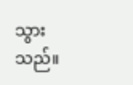သွားသည်။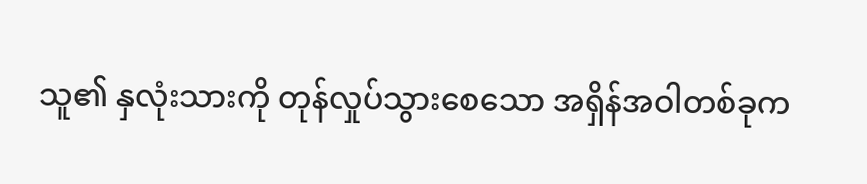သူ၏ နှလုံးသားကို တုန်လှုပ်သွားစေသော အရှိန်အဝါတစ်ခုက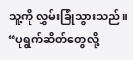သူ့ကို လွှမ်းခြုံသွားသည်။
“ပုရွက်ဆိတ်တွေလို့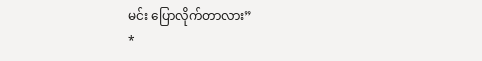မင်း ပြောလိုက်တာလား”
*